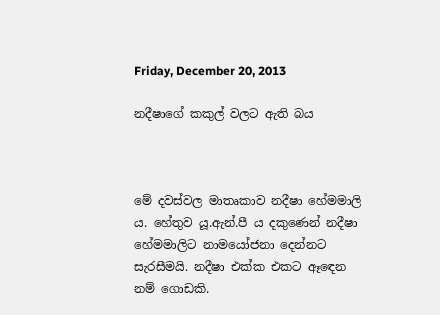Friday, December 20, 2013

නදීෂාගේ කකුල් වලට ඇති බය



මේ දවස්වල මාතෘකාව නදීෂා හේමමාලි ය. හේතුව යූ.ඇන්.පී ය දකුණෙන් නදීෂා හේමමාලිට නාමයෝජනා දෙන්නට සැරසීමයි. නදීෂා එක්ක එකට ඈ‍ඳෙන නම් ගොඩකි.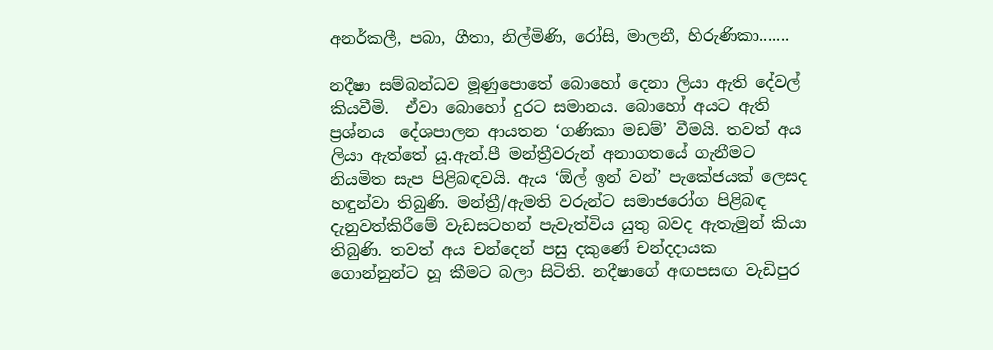අනර්කලී, පබා, ගීතා, නිල්මිණි, රෝසි, මාලනී, හිරුණිකා.......

නදීෂා සම්බන්ධව මූණුපොතේ බොහෝ දෙනා ලියා ඇති දේවල් කියවීමි.  ඒවා බොහෝ දුරට සමානය. බොහෝ අයට ඇති ප්‍රශ්නය  දේශපාලන ආයතන ‘ගණිකා මඩම්’ වීමයි. තවත් අය ලියා ඇත්තේ යූ.ඇන්.පී මන්ත්‍රීවරුන් අනාගතයේ ගැනීමට නියමිත සැප පිළිබඳවයි. ඇය ‘ඕල් ඉන් වන්’ පැකේජයක් ලෙසද හඳුන්වා තිබුණි. මන්ත්‍රී/ඇමති වරුන්ට සමාජරෝග පිළිබඳ දැනුවත්කිරීමේ වැඩසටහන් පැවැත්විය යුතු බවද ඇතැමුන් කියා තිබුණි. තවත් අය චන්දෙන් පසු දකුණේ චන්දදායක ගොන්නුන්ට හූ කීමට බලා සිටිති. නදීෂාගේ අඟපසඟ වැඩිපුර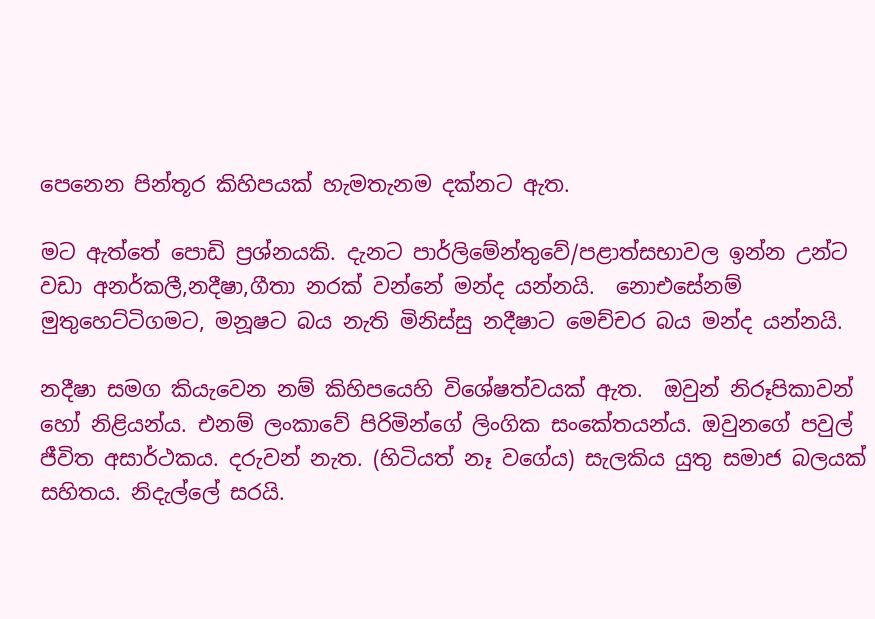පෙනෙන පින්තූර කිහිපයක් හැමතැනම දක්නට ඇත.

මට ඇත්තේ පොඩි ප්‍රශ්නයකි. දැනට පාර්ලිමේන්තුවේ/පළාත්සභාවල ඉන්න උන්ට වඩා අනර්කලී,නදීෂා,ගීතා නරක් වන්නේ මන්ද යන්නයි.  නොඑසේනම් මුතුහෙට්ටිගමට, මනූෂට බය නැති මිනිස්සු නදීෂාට මෙච්චර බය මන්ද යන්නයි.

නදීෂා සමග කියැවෙන නම් කිහිපයෙහි විශේෂත්වයක් ඇත.  ඔවුන් නිරූපිකාවන් හෝ නිළියන්ය. එනම් ලංකාවේ පිරිමින්ගේ ලිංගික සංකේතයන්ය. ඔවුනගේ පවුල් ජීවිත අසාර්ථකය. දරුවන් නැත. (හිටියත් නෑ වගේය) සැලකිය යුතු සමාජ බලයක් සහිතය. නිදැල්ලේ සරයි.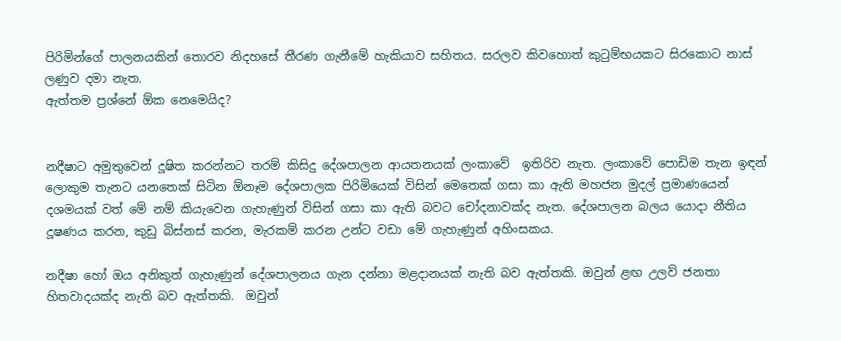පිරිමින්ගේ පාලනයකින් තොරව නිදහසේ තීරණ ගැනීමේ හැකියාව සහිතය. සරලව කිවහොත් කුටුම්භයකට සිරකොට නාස් ලණුව දමා නැත.
ඇත්තම ප්‍රශ්නේ ඕක නෙමෙයිද?


නදීෂාට අමුතුවෙන් දූෂිත කරන්නට තරම් කිසිදු දේශපාලන ආයතනයක් ලංකාවේ  ඉතිරිව නැත. ලංකාවේ පොඩිම තැන ඉඳන් ලොකුම තැනට යනතෙක් සිටින ඕනෑම දේශපාලක පිරිමියෙක් විසින් මෙතෙක් ගසා කා ඇති මහජන මුදල් ප්‍රමාණයෙන් දශමයක් වත් මේ නම් කියැවෙන ගැහැණුන් විසින් ගසා කා ඇති බවට චෝදනාවක්ද නැත. දේශපාලන බලය යොදා නීතිය දූෂණය කරන, කුඩු බිස්නස් කරන, මැරකම් කරන උන්ට වඩා මේ ගැහැණුන් අහිංසකය.

නදීෂා හෝ ඔය අනිකුත් ගැහැණුන් දේශපාලනය ගැන දන්නා මළදානයක් නැති බව ඇත්තකි. ඔවුන් ළඟ උලව් ජනතා හිතවාදයක්ද නැති බව ඇත්තකි.  ඔවුන්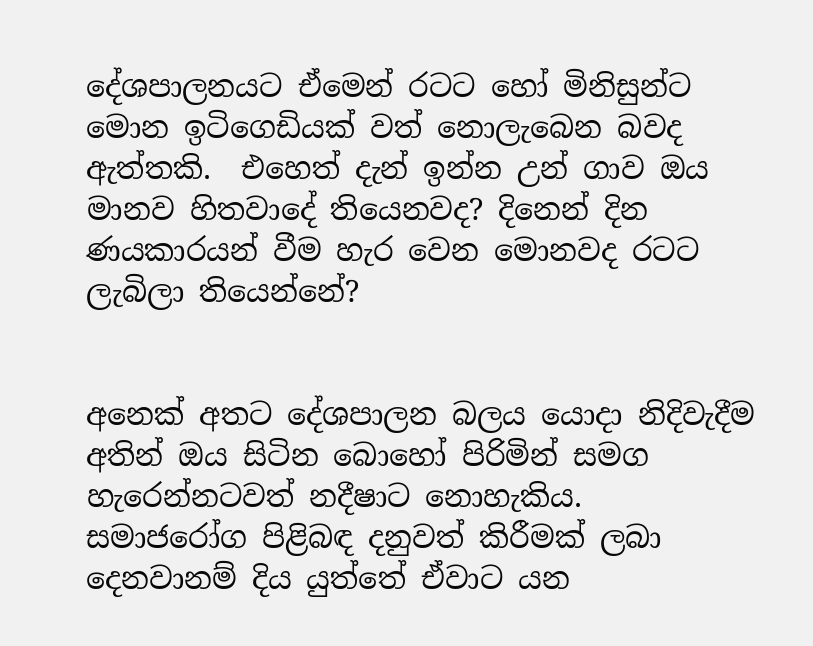දේශපාලනයට ඒමෙන් රටට හෝ මිනිසුන්ට මොන ඉටිගෙඩියක් වත් නොලැබෙන බවද ඇත්තකි.  එහෙත් දැන් ඉන්න උන් ගාව ඔය මානව හිතවාදේ තියෙනවද? දිනෙන් දින ණයකාරයන් වීම හැර වෙන මොනවද රටට ලැබිලා තියෙන්නේ?


අනෙක් අතට දේශපාලන බලය යොදා නිදිවැදීම අතින් ඔය සිටින බොහෝ පිරිමින් සමග හැරෙන්නටවත් නදීෂාට නොහැකිය. සමාජරෝග පිළිබඳ දනුවත් කිරීමක් ලබා දෙනවානම් දිය යුත්තේ ඒවාට යන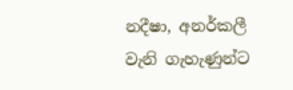නදීෂා, අනර්කලී වැනි ගැහැණුන්ට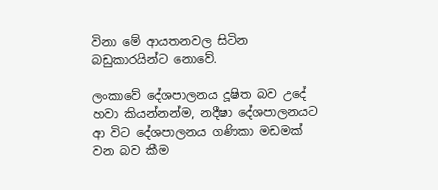විනා මේ ආයතනවල සිටින බඩුකාරයින්ට නොවේ.

ලංකාවේ දේශපාලනය දූෂිත බව උදේ හවා කියන්නන්ම, නදීෂා දේශපාලනයට ආ විට දේශපාලනය ගණිකා මඩමක් වන බව කීම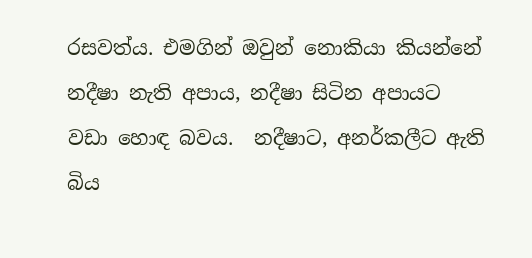රසවත්ය. එමගින් ඔවුන් නොකියා කියන්නේ නදීෂා නැති අපාය, නදීෂා සිටින අපායට වඩා හොඳ බවය.  නදීෂාට, අනර්කලීට ඇති බිය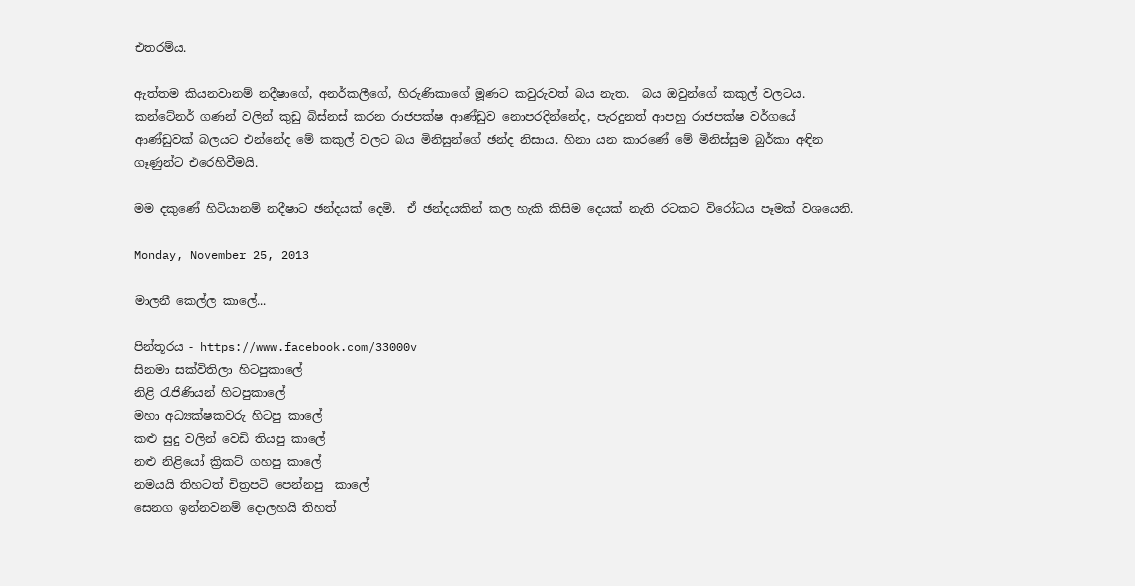එතරම්ය.

ඇත්තම කියනවානම් නදීෂාගේ, අනර්කලීගේ, හිරුණිකාගේ මූණට කවුරුවත් බය නැත.  බය ඔවුන්ගේ කකුල් වලටය. කන්ටේනර් ගණන් වලින් කුඩු බිස්නස් කරන රාජපක්ෂ ආණ්ඩුව නොපරදින්නේද, පැරදුනත් ආපහු රාජපක්ෂ වර්ගයේ ආණ්ඩුවක් බලයට එන්නේද මේ කකුල් වලට බය මිනිසුන්ගේ ඡන්ද නිසාය. හිනා යන කාරණේ මේ මිනිස්සුම බුර්කා අඳින ගෑණුන්ට එරෙහිවීමයි.

මම දකුණේ හිටියානම් නදීෂාට ඡන්දයක් දෙමි.  ඒ ඡන්දයකින් කල හැකි කිසිම දෙයක් නැති රටකට විරෝධය පෑමක් වශයෙනි.

Monday, November 25, 2013

මාලනී කෙල්ල කාලේ...

පින්තූරය - https://www.facebook.com/33000v
සිනමා සක්විතිලා හිටපුකාලේ
නිළි රැජිණියන් හිටපුකාලේ
මහා අධ්‍යක්ෂකවරු හිටපු කාලේ
කළු සුදු වලින් වෙඩි තියපු කාලේ
නළු නිළියෝ ක්‍රිකට් ගහපු කාලේ
නමයයි තිහටත් චිත්‍රපටි පෙන්නපු  කාලේ
සෙනග ඉන්නවනම් දොලහයි තිහත්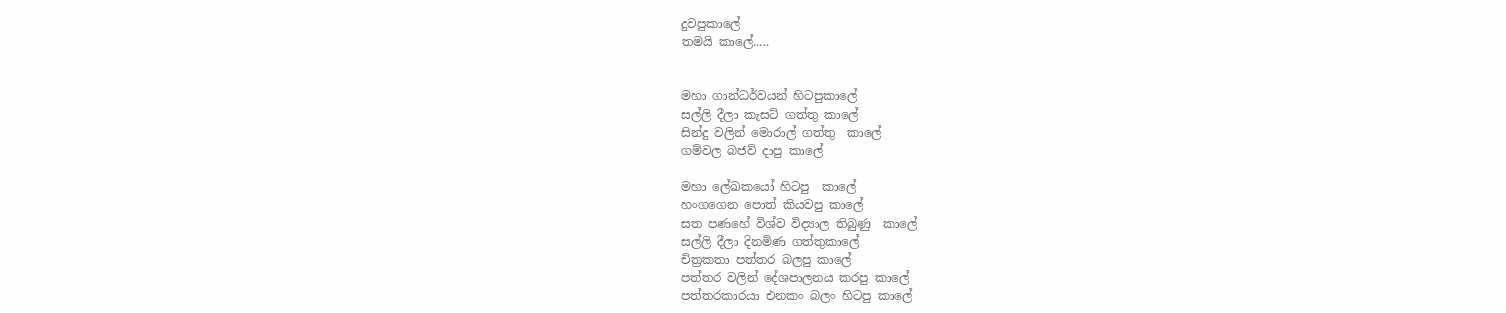දුවපුකාලේ
තමයි කාලේ.....


මහා ගාන්ධර්වයන් හිටපුකාලේ
සල්ලි දීලා කැසට් ගත්තු කාලේ
සින්දු වලින් මොරාල් ගත්තු  කාලේ
ගම්වල බජව් දාපු කාලේ

මහා ලේඛකයෝ හිටපු  කාලේ
හංගගෙන පොත් කියවපු කාලේ
සත පණහේ විශ්ව විද්‍යාල තිබුණු  කාලේ
සල්ලි දීලා දිනමිණ ගත්තුකාලේ
චිත්‍රකතා පත්තර බලපු කාලේ
පත්තර වලින් දේශපාලනය කරපු කාලේ
පත්තරකාරයා එනකං බලං හිටපු කාලේ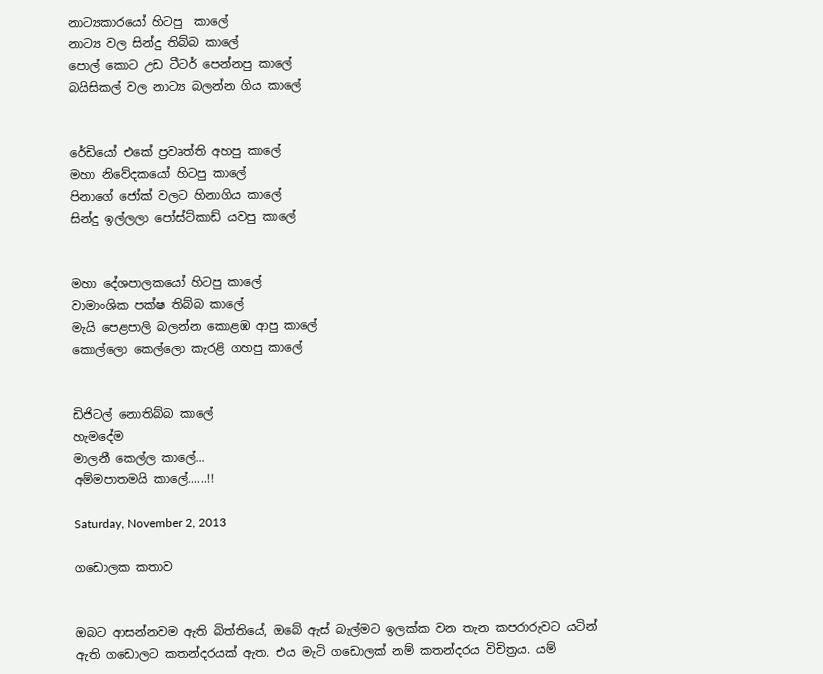නාට්‍යකාරයෝ හිටපු  කාලේ
නාට්‍ය වල සින්දු තිබ්බ කාලේ
පොල් කොට උඩ ටීටර් පෙන්නපු කාලේ
බයිසිකල් වල නාට්‍ය බලන්න ගිය කාලේ


රේඩියෝ එකේ ප්‍රවෘත්ති අහපු කාලේ
මහා නිවේදකයෝ හිටපු කාලේ
පිනාගේ ජෝක් වලට හිනාගිය කාලේ
සින්දු ඉල්ලලා පෝස්ට්කාඩ් යවපු කාලේ


මහා දේශපාලකයෝ හිටපු කාලේ
වාමාංශික පක්ෂ තිබ්බ කාලේ
මැයි පෙළපාලි බලන්න කොළඹ ආපු කාලේ
කොල්ලො කෙල්ලො කැරළි ගහපු කාලේ


ඩිජිටල් නොතිබ්බ කාලේ
හැමදේම
මාලනී කෙල්ල කාලේ...
අම්මපාතමයි කාලේ......!!

Saturday, November 2, 2013

ගඩොලක කතාව


ඔබට ආසන්නවම ඇති බිත්තියේ, ඔබේ ඇස් බැල්මට ඉලක්ක වන තැන කපරාරුවට යටින් ඇති ගඩොලට කතන්දරයක් ඇත. එය මැටි ගඩොලක් නම් කතන්දරය විචිත්‍රය. යම්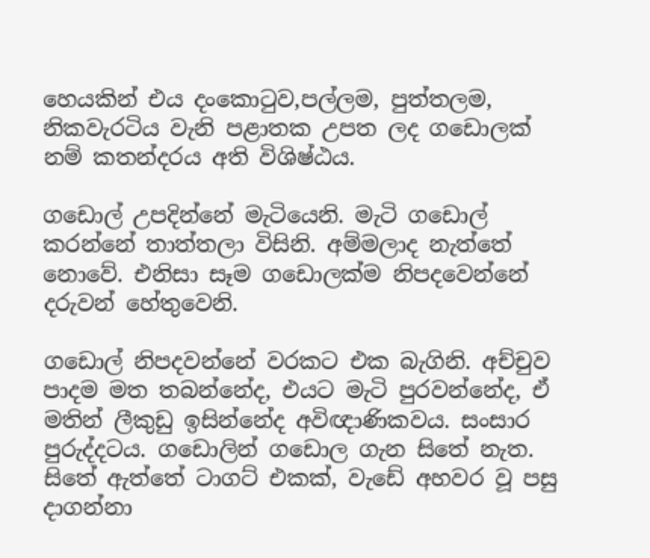හෙයකින් එය දංකොටුව,පල්ලම, පුත්තලම, නිකවැරටිය වැනි පළාතක උපත ලද ගඩොලක් නම් කතන්දරය අති විශිෂ්ඨය.

ගඩොල් උපදින්නේ මැටියෙනි. මැටි ගඩොල් කරන්නේ තාත්තලා විසිනි. අම්මලාද නැත්තේ නොවේ. එනිසා සෑම ගඩොලක්ම නිපදවෙන්නේ දරුවන් හේතුවෙනි.

ගඩොල් නිපදවන්නේ වරකට එක බැගිනි. අච්චුව පාදම මත තබන්නේද, එයට මැටි පුරවන්නේද, ඒ මතින් ලීකුඩු ඉසින්නේද අවිඥාණිකවය. සංසාර පුරුද්දටය. ගඩොලින් ගඩොල ගැන සිතේ නැත. සිතේ ඇත්තේ ටාගට් එකක්, වැඩේ අහවර වූ පසු දාගන්නා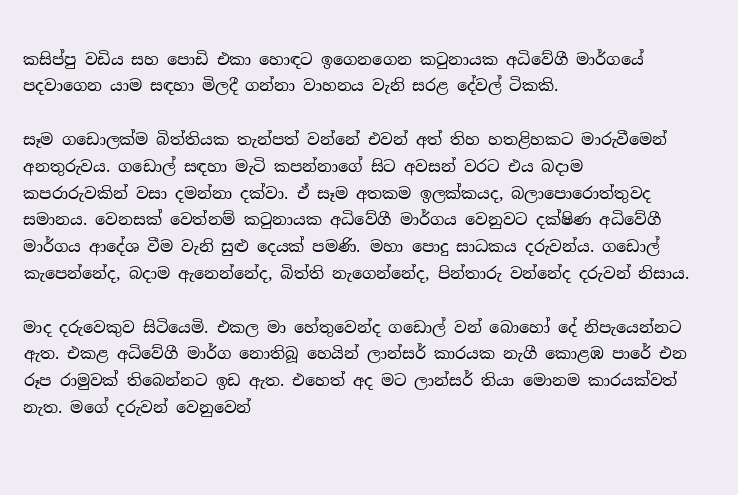කසිප්පු වඩිය සහ පොඩි එකා හොඳට ඉගෙනගෙන කටුනායක අධිවේගී මාර්ගයේ පදවාගෙන යාම සඳහා මිලදී ගන්නා වාහනය වැනි සරළ දේවල් ටිකකි.

සෑම ගඩොලක්ම බිත්තියක තැන්පත් වන්නේ එවන් අත් තිහ හතළිහකට මාරුවීමෙන් අනතුරුවය. ගඩොල් සඳහා මැටි කපන්නාගේ සිට අවසන් වරට එය බදාම කපරාරුවකින් වසා දමන්නා දක්වා. ඒ සෑම අතකම ඉලක්කයද, බලාපොරොත්තුවද සමානය. වෙනසක් වෙත්නම් කටුනායක අධිවේගී මාර්ගය වෙනුවට දක්ෂිණ අධිවේගී මාර්ගය ආදේශ වීම වැනි සුළු දෙයක් පමණි. මහා පොදු සාධකය දරුවන්ය. ගඩොල් කැපෙන්නේද, බදාම ඇනෙන්නේද, බිත්ති නැගෙන්නේද, පින්තාරු වන්නේද දරුවන් නිසාය.

මාද දරුවෙකුව සිටියෙමි. එකල මා හේතුවෙන්ද ගඩොල් වන් බොහෝ දේ නිපැයෙන්නට ඇත. එකළ අධිවේගී මාර්ග නොතිබූ හෙයින් ලාන්සර් කාරයක නැගී කොළඹ පාරේ එන රූප රාමුවක් තිබෙන්නට ඉඩ ඇත. එහෙත් අද මට ලාන්සර් තියා මොනම කාරයක්වත් නැත. මගේ දරුවන් වෙනුවෙන්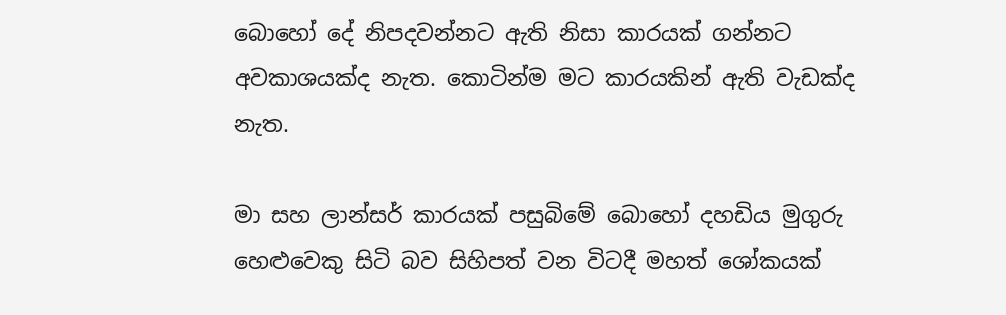බොහෝ දේ නිපදවන්නට ඇති නිසා කාරයක් ගන්නට අවකාශයක්ද නැත. කොටින්ම මට කාරයකින් ඇති වැඩක්ද නැත.

මා සහ ලාන්සර් කාරයක් පසුබිමේ බොහෝ දහඩිය මුගුරු හෙළුවෙකු සිටි බව සිහිපත් වන විටදී මහත් ශෝකයක්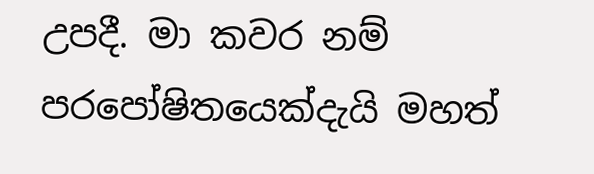උපදී. මා කවර නම් පරපෝෂිතයෙක්දැයි මහත්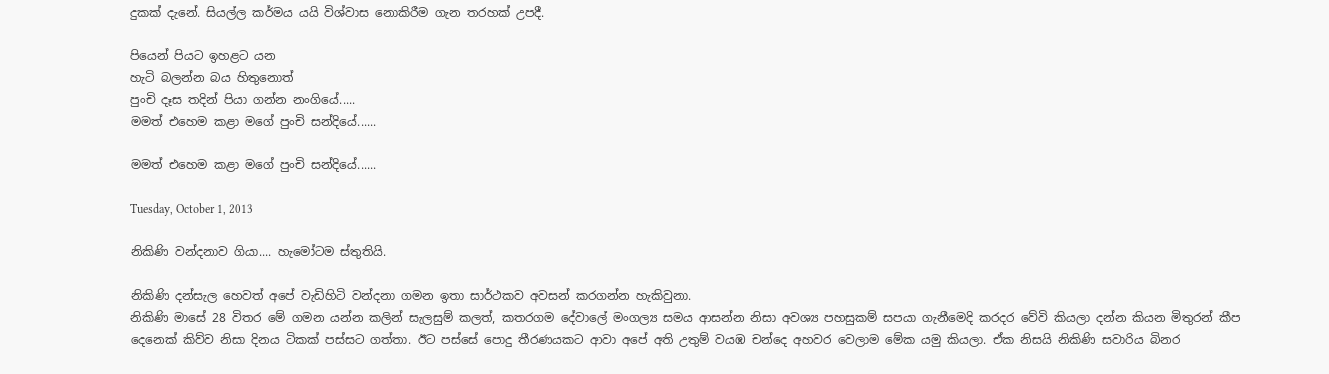දුකක් දැනේ. සියල්ල කර්මය යයි විශ්වාස නොකිරීම ගැන තරහක් උපදී.

පියෙන් පියට ඉහළට යන
හැටි බලන්න බය හිතුනොත්
පුංචි දෑස තදින් පියා ගන්න නංගියේ.....
මමත් එහෙම කළා මගේ පුංචි සන්දියේ......

මමත් එහෙම කළා මගේ පුංචි සන්දියේ......

Tuesday, October 1, 2013

නිකිණි වන්දනාව ගියා.... හැමෝටම ස්තුතියි.

නිකිණි දන්සැල හෙවත් අපේ වැඩිහිටි වන්දනා ගමන ඉතා සාර්ථකව අවසන් කරගන්න හැකිවුනා.
නිකිණි මාසේ 28 විතර මේ ගමන යන්න කලින් සැලසුම් කලත්, කතරගම දේවාලේ මංගල්‍ය සමය ආසන්න නිසා අවශ්‍ය පහසුකම් සපයා ගැනීමෙදි කරදර වේවි කියලා දන්න කියන මිතුරන් කීප දෙනෙක් කිව්ව නිසා දිනය ටිකක් පස්සට ගත්තා. ඊට පස්සේ පොදු තීරණයකට ආවා අපේ අති උතුම් වයඹ චන්දෙ අහවර වෙලාම මේක යමු කියලා. ඒක නිසයි නිකිණි සවාරිය බිනර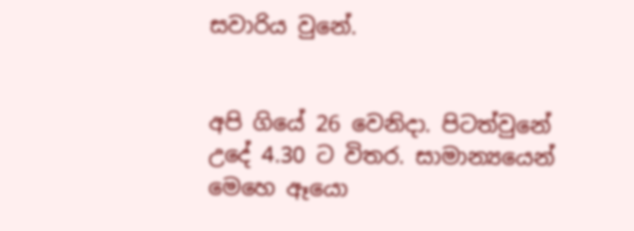සවාරිය වුනේ.


අපි ගියේ 26 වෙනිදා. පිටත්වුනේ උදේ 4.30 ට විතර. සාමාන්‍යයෙන් මෙහෙ ඈයො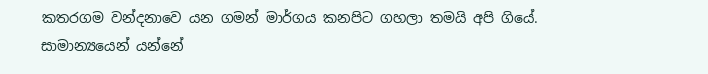කතරගම වන්දනාවෙ යන ගමන් මාර්ගය කනපිට ගහලා තමයි අපි ගියේ. සාමාන්‍යයෙන් යන්නේ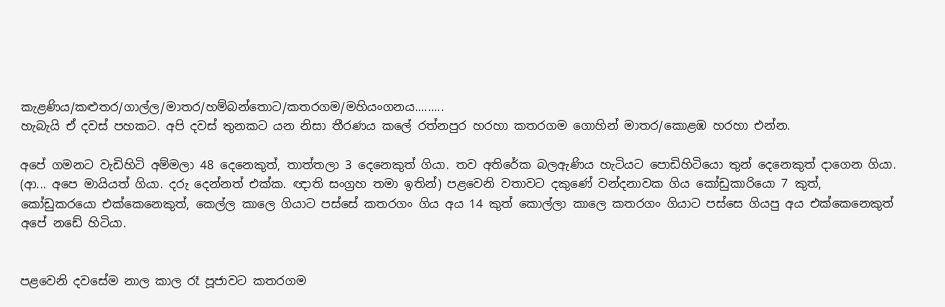කැළණිය/කළුතර/ගාල්ල/මාතර/හම්බන්තොට/කතරගම/මහියංගනය.........
හැබැයි ඒ දවස් පහකට. අපි දවස් තුනකට යන නිසා තීරණය කලේ රත්නපුර හරහා කතරගම ගොහින් මාතර/කොළඹ හරහා එන්න.

අපේ ගමනට වැඩිහිටි අම්මලා 48 දෙනෙකුත්, තාත්තලා 3 දෙනෙකුත් ගියා. තව අතිරේක බලඇණිය හැටියට පොඩිහිටියො තුන් දෙනෙකුත් දාගෙන ගියා. (ආ... අපෙ මායියත් ගියා. දරු දෙන්නත් එක්ක. ඥාති සංග්‍රහ තමා ඉතින්) පළවෙනි වතාවට දකුණේ වන්දනාවක ගිය කෝඩුකාරියො 7 කුත්, කෝඩුකරයො එක්කෙනෙකුත්, කෙල්ල කාලෙ ගියාට පස්සේ කතරගං ගිය අය 14 කුත් කොල්ලා කාලෙ කතරගං ගියාට පස්සෙ ගියපු අය එක්කෙනෙකුත් අපේ නඩේ හිටියා.


පළවෙනි දවසේම නාල කාල රෑ පූජාවට කතරගම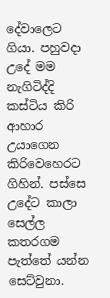දේවාලෙට ගියා. පහුවදා උදේ මම නැගිටිද්දි කස්ටිය කිරි ආහාර උයාගෙන කිරිවෙහෙරට ගිහින්. පස්සෙ උදේට කාලා සෙල්ල කත‍රගම පැත්තේ යන්න සෙට්වුනා.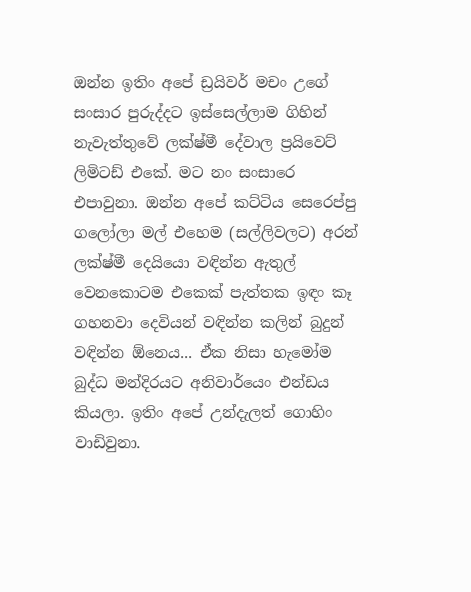ඔන්න ඉතිං අපේ ඩ්‍රයිවර් මචං උගේ සංසාර පුරුද්දට ඉස්සෙල්ලාම ගිහින් නැවැත්තුවේ ලක්ෂ්මී දේවාල ප්‍රයිවෙට් ලිමිටඩ් එකේ. මට නං සංසාරෙ එපාවුනා. ඔන්න අපේ කට්ටිය සෙරෙප්පු ගලෝලා මල් එහෙම (සල්ලිවලට) අරන් ලක්ෂ්මී දෙයියො වඳින්න ඇතුල් වෙනකොටම එකෙක් පැත්තක ඉඳං කෑ ගහනවා දෙවියන් වඳින්න කලින් බුදුන් වඳින්න ඕනෙය... ඒක නිසා හැමෝම බුද්ධ මන්දිරයට අනිවාර්යෙං එන්ඩය කියලා. ඉතිං අපේ උන්දැලත් ගොහිං වාඩිවුනා.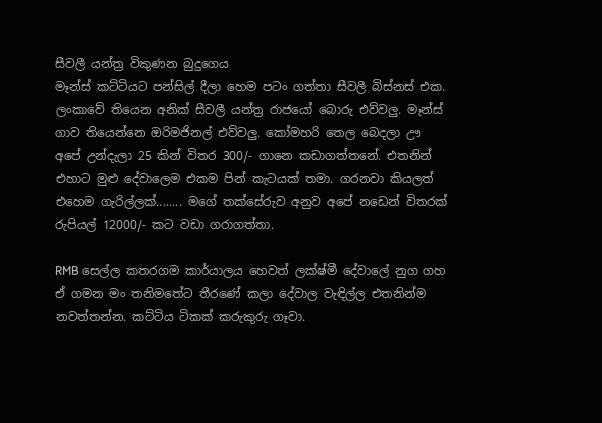සීවලී යන්ත්‍ර විකුණන බුදුගෙය
මෑන්ස් කට්ටියට පන්සිල් දීලා හෙම පටං ගත්තා සීවලී බිස්නස් එක. ලංකාවේ තියෙන අනික් සීවලී යන්ත්‍ර රාජයෝ බොරු එව්වලු. මෑන්ස් ගාව තියෙන්නෙ ඔරිමජිනල් එව්වලු. කෝමහරි තෙල බෙදලා ඌ අපේ උන්දැලා 25 කින් විතර 300/- ගානෙ කඩාගත්තනේ. එතනින් එහාට මුළු දේවාලෙම එකම පින් කැටයක් තමා. ගරනවා කියලත් එහෙම ගැරිල්ලක්........ මගේ තක්සේරුව අනුව අපේ නඩෙන් විතරක් රුපියල් 12000/- කට වඩා ගරාගත්තා.

RMB සෙල්ල කතරගම කාර්යාලය හෙවත් ලක්ෂ්මී දේවාලේ නුග ගහ
ඒ ගමන මං තනිමතේට තීරණේ කලා දේවාල වැඳිල්ල එතනින්ම නවත්තන්න. කට්ටිය ටිකක් කරුකුරු ගෑවා.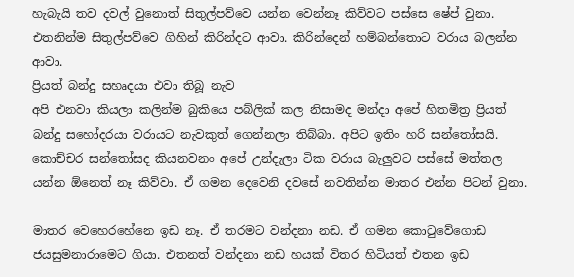හැබැයි තව දවල් වුනොත් සිතුල්පව්වෙ යන්න වෙන්නෑ කිව්වට පස්සෙ ෂේප් වුනා. එතනින්ම සිතුල්පව්වෙ ගිහින් කිරින්දට ආවා. කිරින්දෙන් හම්බන්තොට වරාය බලන්න ආවා.
ප්‍රියත් බන්දු සහෘදයා එවා තිබූ නැව
අපි එනවා කියලා කලින්ම බුකියෙ පබ්ලික් කල නිසාමද මන්දා අපේ හිතමිත්‍ර ප්‍රියත් බන්දු සහෝදරයා වරායට නැවකුත් ගෙන්නලා තිබ්බා. අපිට ඉතිං හරි සන්තෝසයි. කොච්චර සන්තෝසද කියනවනං අපේ උන්දැලා ටික වරාය බැලුවට පස්සේ මත්තල යන්න ඕනෙත් නෑ කිව්වා. ඒ ගමන දෙවෙනි දවසේ නවතින්න මාතර එන්න පිටන් වුනා.

මාතර වෙහෙරහේනෙ ඉඩ නෑ. ඒ තරමට වන්දනා නඩ. ඒ ගමන කොටුවේගොඩ ජයසුමනාරාමෙට ගියා. එතනත් වන්දනා නඩ හයක් විතර හිටියත් එතන ඉඩ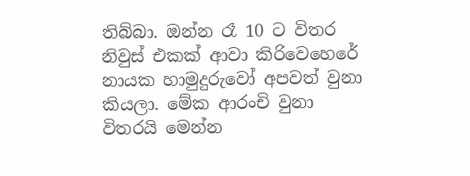තිබ්බා. ඔන්න රෑ 10 ට විතර නිවුස් එකක් ආවා කිරිවෙහෙරේ නායක හාමුදුරුවෝ අපවත් වුනා කියලා. මේක ආරංචි වුනා විතරයි මෙන්න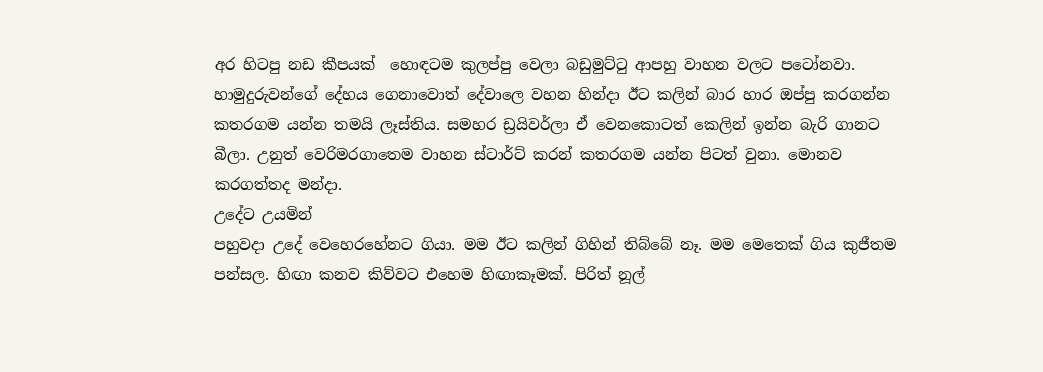අර හිටපු නඩ කීපයක්  හොඳටම කුලප්පු වෙලා බඩුමුට්ටු ආපහු වාහන වලට පටෝනවා. හාමුදුරුවන්ගේ දේහය ගෙනාවොත් දේවාලෙ වහන හින්දා ඊට කලින් බාර හාර ඔප්පු කරගන්න කතරගම යන්න තමයි ලෑස්තිය. සමහර ඩ්‍රයිවර්ලා ඒ වෙනකොටත් කෙලින් ඉන්න බැරි ගානට බීලා. උනුත් වෙරිමරගාතෙම වාහන ස්ටාර්ට් කරන් කතරගම යන්න පිටත් වුනා. මොනව කරගත්තද මන්දා.
උදේට උයමින්
පහුවදා උදේ වෙහෙරහේනට ගියා. මම ඊට කලින් ගිහින් තිබ්බේ නෑ. මම මෙතෙක් ගිය කුජීතම පන්සල. හිඟා කනව කිව්වට එහෙම හිඟාකෑමක්. පිරිත් නූල්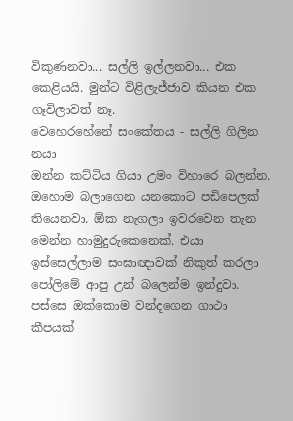විකුණනවා... සල්ලි ඉල්ලනවා... එක කෙළියයි. මුන්ට විළිලැජ්ජාව කියන එක ගෑවිලාවත් නෑ.
වෙහෙරහේනේ සංකේතය - සල්ලි ගිලින නයා
ඔන්න කට්ටිය ගියා උමං විහාරෙ බලන්න.  ඔහොම බලාගෙන යනකොට පඩිපෙලක් තියෙනවා. ඕක නැගලා ඉවරවෙන තැන මෙන්න හාමුදුරුකෙ‍නෙක්. එයා ඉස්සෙල්ලාම සංඝාඥාවක් නිකුත් කරලා පෝලිමේ ආපු උන් බලෙන්ම ඉන්දුවා. පස්සෙ ඔක්කොම වන්දගෙන ගාථා කීපයක්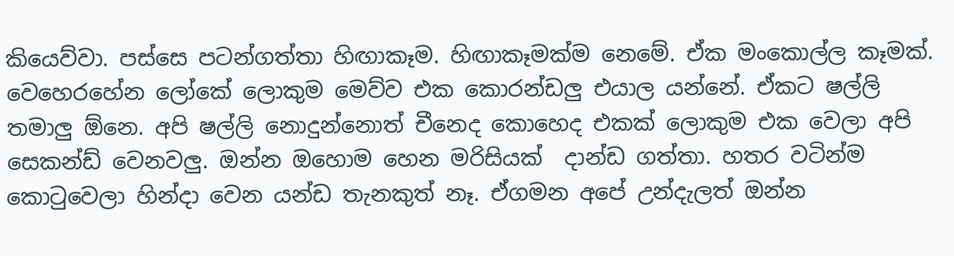කියෙව්වා. පස්සෙ පටන්ගත්තා හිඟාකෑම. හිඟාකෑමක්ම නෙමේ. ඒක මංකොල්ල කෑමක්. වෙහෙරහේන ලෝකේ ලොකුම මෙව්ව එක කොරන්ඩලු එයාල යන්නේ. ඒකට ෂල්ලි තමාලු ඕනෙ. අපි ෂල්ලි නොදුන්නොත් චීනෙද කොහෙද එකක් ලොකුම එක වෙලා අපි සෙකන්ඩ් වෙනවලු. ඔන්න ඔහොම හෙන මරිසියක්  දාන්ඩ ගත්තා. හතර වටින්ම කොටුවෙලා හින්දා වෙන යන්ඩ තැනකුත් නෑ. ඒගමන අපේ උන්දැලත් ඔන්න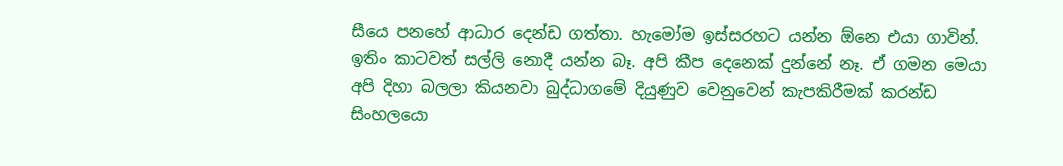සීයෙ පනහේ ආධාර දෙන්ඩ ගත්තා. හැමෝම ඉස්සරහට යන්න ඕනෙ එයා ගාවින්. ඉතිං කාටවත් සල්ලි නොදී යන්න බෑ. අපි කීප දෙනෙක් දුන්නේ නෑ. ඒ ගමන මෙයා අපි දිහා බලලා කියනවා බුද්ධාගමේ දියුණුව වෙනුවෙන් කැපකිරීමක් කරන්ඩ සිංහලයො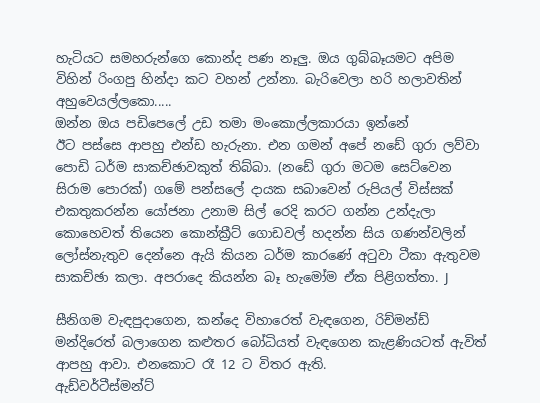හැටියට සමහරුන්ගෙ කොන්ද පණ නෑලු. ඔය ගුබ්බෑයමට අපිම විහින් රිංගපු හින්දා කට වහන් උන්නා. බැරිවෙලා හරි හලාවතින් අහුවෙයල්ලකො.....
ඔන්න ඔය පඩිපෙලේ උඩ තමා මංකොල්ලකාරයා ඉන්නේ
ඊට පස්සෙ ආපහු එන්ඩ හැරුනා. එන ගමන් අපේ නඩේ ගුරා ලව්වා පොඩි ධර්ම සාකච්ඡාවකුත් තිබ්බා. (නඩේ ගුරා මටම සෙට්වෙන සිරාම පොරක්) ගමේ පන්සලේ දායක සබාවෙන් රුපියල් විස්සක් එකතුකරන්න යෝජනා උනාම සිල් රෙදි කරට ගන්න උන්දැලා කොහෙවත් තියෙන කොන්ක්‍රීට් ගොඩවල් හදන්න සිය ගණන්වලින් ලෝස්නැතුව දෙන්නෙ ඇයි කියන ධර්ම කාරණේ අටුවා ටීකා ඇතුවම සාකච්ඡා කලා. අපරාදෙ කියන්න බෑ හැමෝම ඒක පිළිගත්තා. J

සීනිගම වැඳපුදාගෙන, කන්දෙ විහාරෙත් වැඳගෙන, රිච්මන්ඩ් මන්දිරෙත් බලාගෙන කළුතර බෝධියත් වැඳගෙන කැළණියටත් ඇවිත් ආපහු ආවා. එනකොට රෑ 12 ට විතර ඇති.
ඇඩ්වර්ටීස්මන්ට්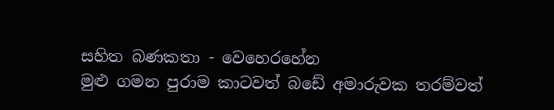සහිත බණකතා - වෙහෙරහේන
මුළු ගමන පුරාම කාටවත් බඩේ අමාරුවක තරම්වත්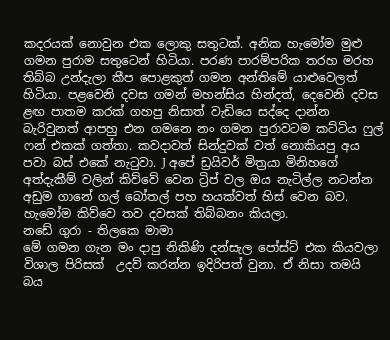කදරයක් නොවුන එක ලොකු සතුටක්. අනික හැමෝම මුළු ගමන පුරාම සතුටෙන් හිටියා. පරණ පාරම්පරික තරහ මරහ තිබ්බ උන්දැලා කීප පොළකුත් ගමන අන්තිමේ යාළුවෙලත් හිටියා. පළවෙනි දවස ගමන් මහන්සිය හින්දත්, දෙවෙනි දවස ළඟ පාතම කරක් ගහපු නිසාත් වැඩියෙ සද්දෙ දාන්න බැරිවුනත් ආපහු එන ගමනෙ නං ගමන පුරාවටම කට්ටිය ෆුල් ෆන් එකක් ගත්තා. කවදාවත් සින්දුවක් වත් නොකියපු අය පවා බස් එකේ නැටුවා. J අපේ ඩ්‍රයිවර් මිත්‍රයා මිනිහගේ අත්දැකීම් වලින් කිව්වේ වෙන ට්‍රිප් වල ඔය නැටිල්ල නටන්න අඩුම ගානේ ගල් බෝතල් පහ හයක්වත් හිස් වෙන බව. හැමෝම කිව්වෙ තව දවසක් තිබ්බනං කියලා.
නඩේ ගුරා - තිලකෙ මාමා
මේ ගමන ගැන මං දාපු නිකිණි දන්සැල පෝස්ට් එක කියවලා විශාල පිරිසක්  උදව් කරන්න ඉදිරිපත් වුනා. ඒ නිසා තමයි බය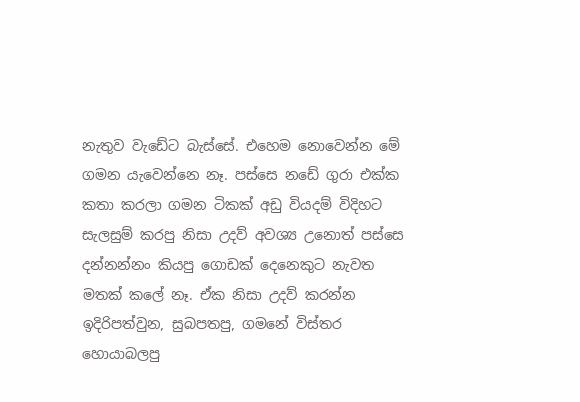නැතුව වැඩේට බැස්සේ. එහෙම නොවෙන්න මේ ගමන යැවෙන්නෙ නෑ. පස්සෙ නඩේ ගුරා එක්ක කතා කරලා ගමන ටිකක් අඩු වියදම් විදිහට සැලසුම් කරපු නිසා උදව් අවශ්‍ය උනොත් පස්සෙ දන්නන්නං කියපු ගොඩක් දෙනෙකුට නැවත මතක් කලේ නෑ. ඒක නිසා උදව් කරන්න ඉදිරිපත්වුන, සුබපතපු, ගමනේ විස්තර හොයාබලපු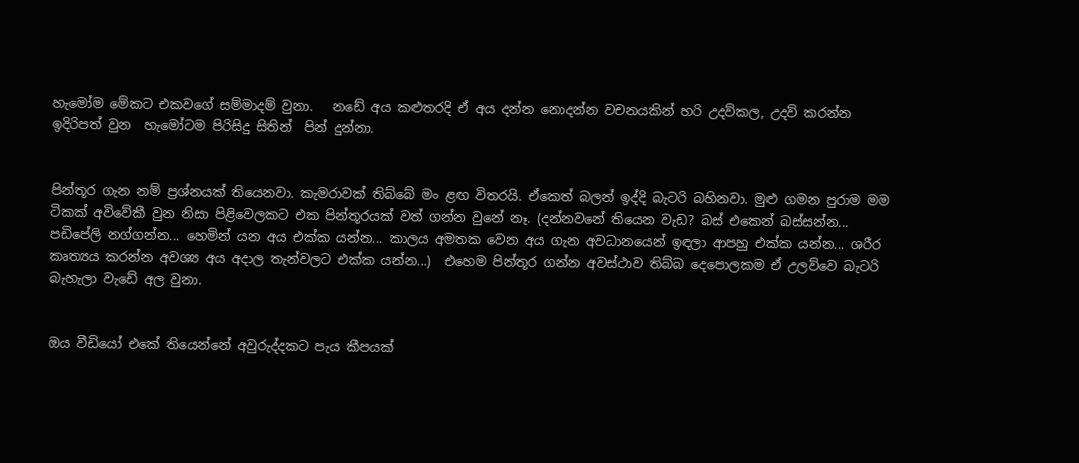හැමෝම මේකට එකවගේ සම්මාදම් වුනා.   නඩේ අය කළුතරදි ඒ අය දන්න නොදන්න වචනයකින් හරි උදව්කල, උදව් කරන්න ඉදිරිපත් වුන  හැමෝටම පිරිසිදු සිතින්  පින් දුන්නා.


පින්තූර ගැන නම් ප්‍රශ්නයක් තියෙනවා. කැමරාවක් තිබ්බේ මං ළඟ විතරයි. ඒකෙත් බලන් ඉද්දි බැටරි බහිනවා. මුළු ගමන පුරාම මම ටිකක් අවිවේකී වුන නිසා පිළිවෙලකට එක පින්තූරයක් වත් ගන්න වුනේ නෑ. (දන්නවනේ තියෙන වැඩ? බස් එකෙන් බස්සන්න... පඩිපේලි නග්ගන්න... හෙමින් යන අය එක්ක යන්න... කාලය අමතක වෙන අය ගැන අවධානයෙන් ඉඳලා ආපහු එක්ක යන්න... ශරීර කෘත්‍යය කරන්න අවශ්‍ය අය අදාල තැන්වලට එක්ක යන්න...)  එහෙම පින්තූර ගන්න අවස්ථාව තිබ්බ දෙපොලකම ඒ උලව්වෙ බැටරි බැහැලා වැඩේ අල වුනා.


ඔය වීඩියෝ එකේ තියෙන්නේ අවුරුද්දකට පැය කීපයක්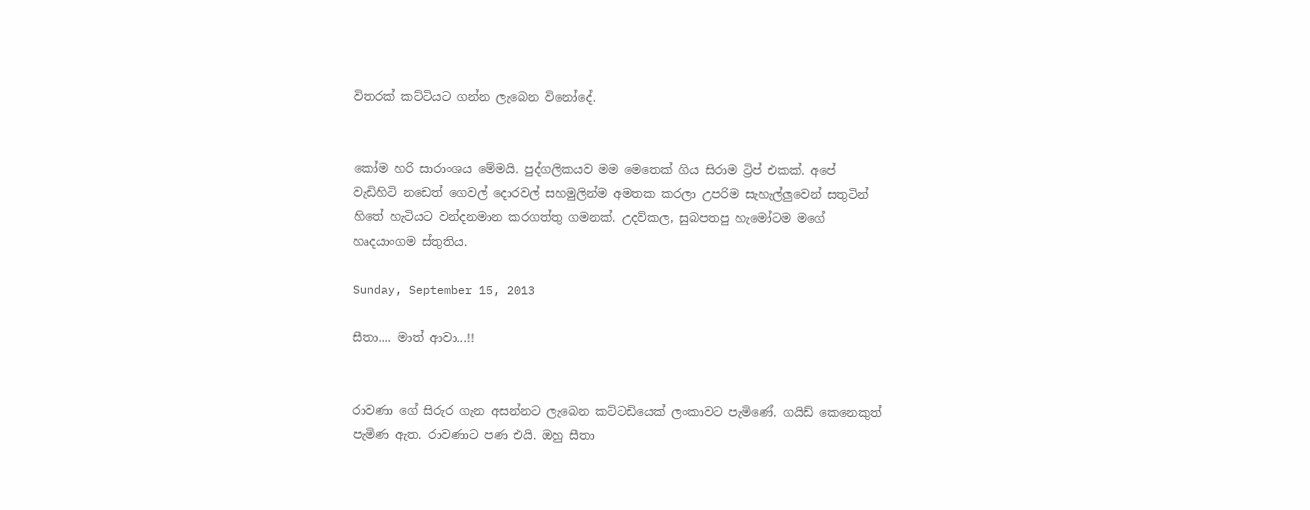විතරක් කට්ටියට ගන්න ලැබෙන විනෝදේ.


කෝම හරි සාරාංශය මේමයි. පුද්ගලිකයව මම මෙතෙක් ගිය සිරාම ට්‍රිප් එකක්. අපේ වැඩිහිටි නඩෙත් ගෙවල් දොරවල් සහමුලින්ම අමතක කරලා උපරිම සැහැල්ලුවෙන් සතුටින් හිතේ හැටියට වන්දනමාන කරගත්තු ගමනක්. උදව්කල, සුබපතපු හැමෝටම මගේ හෘදයාංගම ස්තුතිය.

Sunday, September 15, 2013

සීතා.... මාත් ආවා...!!


රාවණා ගේ සිරුර ගැන අසන්නට ලැබෙන කට්ටඩියෙක් ලංකාවට පැමිණේ. ගයිඩ් කෙනෙකුත් පැමිණ ඇත. රාවණාට පණ එයි. ඔහු සීතා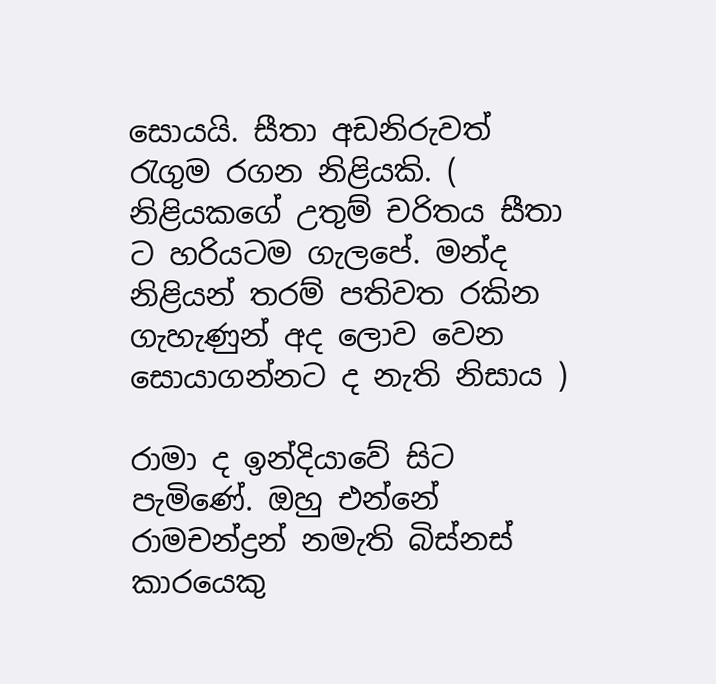සොයයි. සීතා අඩනිරුවත් රැගුම රගන නිළියකි. ( නිළියකගේ උතුම් චරිතය සීතා ට හරියටම ගැලපේ. මන්ද නිළියන් තරම් පතිවත රකින ගැහැණුන් අද ලොව වෙන සොයාගන්නට ද නැති නිසාය )

රාමා ද ඉන්දියාවේ සිට පැමිණේ. ඔහු එන්නේ රාමචන්ද්‍රන් නමැති බිස්නස් කාරයෙකු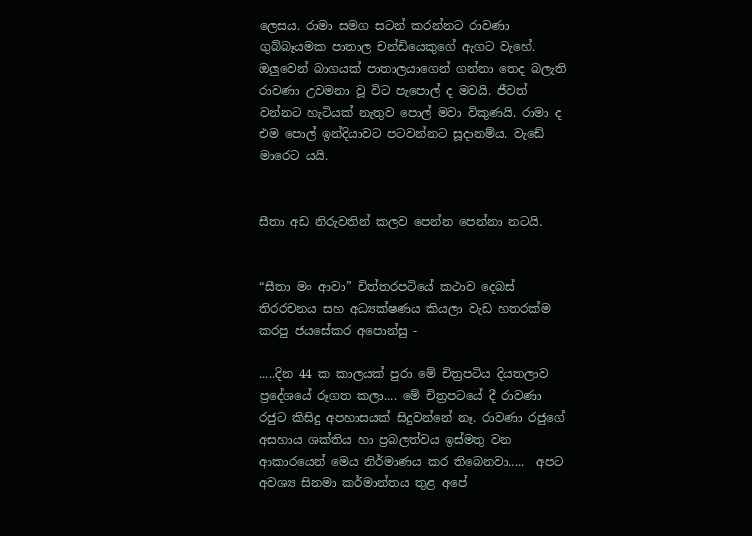ලෙසය. රාමා සමග සටන් කරන්නට රාවණා ගුබ්බෑයමක පාතාල චන්ඩියෙකුගේ ඇගට වැහේ. ඔලුවෙන් බාගයක් පාතාලයාගෙන් ගන්නා තෙද බලැති රාවණා උවමනා වූ විට පැපොල් ද මවයි. ජීවත් වන්නට හැටියක් නැතුව පොල් මවා විකුණයි. රාමා ද එම පොල් ඉන්දියාවට පටවන්නට සූදානම්ය. වැඩේ මාරෙට යයි.


සීතා අඩ නිරුවතින් කලව පෙන්න පෙන්නා නටයි.


“සීතා මං ආවා” චිත්තරපටියේ කථාව දෙබස්  තිරරචනය සහ අධ්‍යක්ෂණය කියලා වැඩ හතරක්ම කරපු ජයසේකර අපොන්සු -

.....දින 44 ක කාලයක් පුරා මේ චිත්‍රපටිය දියතලාව ප්‍රදේශයේ රූගත කලා.... මේ චිත්‍රපටයේ දී රාවණා රජුට කිසිදු අපහාසයක් සිදුවන්නේ නෑ. රාවණා රජුගේ අසහාය ශක්තිය හා ප්‍රබලත්වය ඉස්මතු වන ආකාරයෙන් මෙය නිර්මාණය කර තිබෙනවා.....  අපට අවශ්‍ය සිනමා කර්මාන්තය තුළ අපේ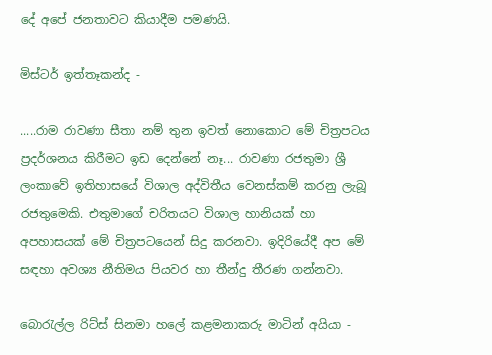දේ අපේ ජනතාවට කියාදීම පමණයි.

මිස්ටර් ඉත්තෑකන්ද -

.....රාම රාවණා සීතා නම් තුන ඉවත් නොකොට මේ චිත්‍රපටය ප්‍රදර්ශනය කිරීමට ඉඩ දෙන්නේ නෑ... රාවණා රජතුමා ශ්‍රී ලංකාවේ ඉතිහාසයේ විශාල අද්විතීය වෙනස්කම් කරනු ලැබූ රජතුමෙකි. එතුමාගේ චරිතයට විශාල හානියක් හා අපහාසයක් මේ චිත්‍රපටයෙන් සිදු කරනවා. ඉදිරියේදී අප මේ සඳහා අවශ්‍ය නීතිමය පියවර හා තීන්දු තීරණ ගන්නවා.

බොරැල්ල රිට්ස් සිනමා හලේ කළමනාකරු මාටින් අයියා -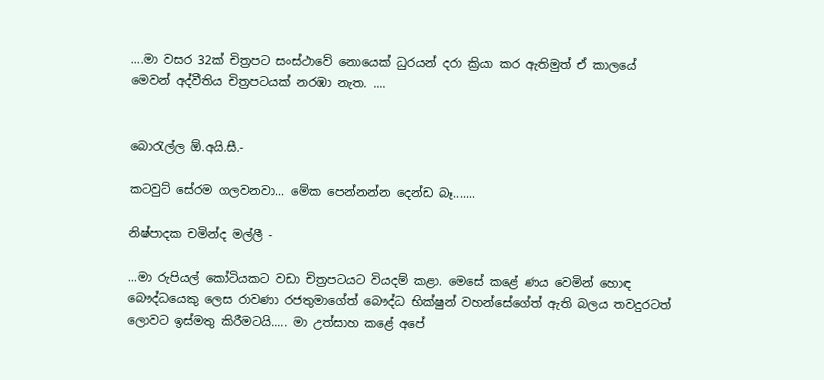....මා වසර 32ක් චිත්‍රපට සංස්ථාවේ නොයෙක් ධුරයන් දරා ක්‍රියා කර ඇතිමුත් ඒ කාලයේ මෙවන් අද්වීතිය චිත්‍රපටයක් නරඹා නැත. ....


බොරැල්ල ඕ.අයි.සී.-

කටවුට් සේරම ගලවනවා... මේක පෙන්නන්න දෙන්ඩ බෑ.......

නිෂ්පාදක චමින්ද මල්ලී -

...මා රුපියල් කෝටියකට වඩා චිත්‍රපටයට වියදම් කළා. මෙසේ කළේ ණය වෙමින් හොඳ බෞද්ධයෙකු ලෙස රාවණා රජතුමාගේත් බෞද්ධ භික්ෂුන් වහන්සේගේත් ඇති බලය තවදුරටත් ලොවට ඉස්මතු කිරීමටයි..... මා උත්සාහ කළේ අපේ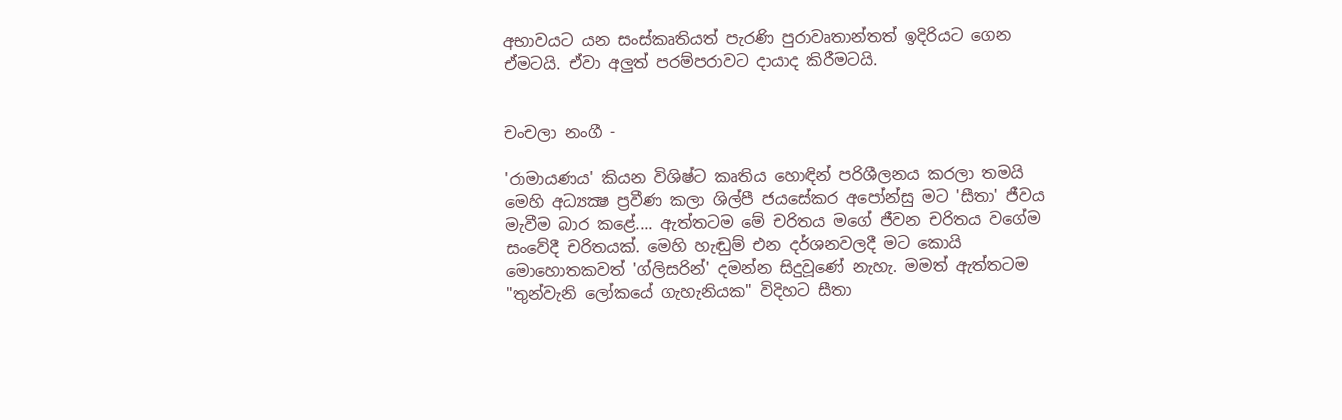අභාවයට යන සංස්කෘතියත් පැරණි පුරාවෘතාන්තත් ඉදිරියට ගෙන ඒමටයි. ඒවා අලුත් පරම්පරාවට දායාද කිරීමටයි.


චංචලා නංගී -

'රාමායණය' කියන විශිෂ්ට කෘතිය හොඳින් පරිශීලනය කරලා තමයි මෙහි අධ්‍යක්‍ෂ ප්‍රවීණ කලා ශිල්පී ජයසේකර අපෝන්සු මට 'සීතා' ජීවය මැවීම බාර කළේ.... ඇත්තටම මේ චරිතය මගේ ජීවන චරිතය වගේම සංවේදී චරිතයක්‌. මෙහි හැඬුම් එන දර්ශනවලදී මට කොයි මොහොතකවත් 'ග්ලිසරින්' දමන්න සිදුවූණේ නැහැ. මමත් ඇත්තටම "තුන්වැනි ලෝකයේ ගැහැනියක" විදිහට සීතා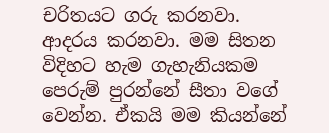චරිතයට ගරු කරනවා. ආදරය කරනවා. මම සිතන විදිහට හැම ගැහැනියකම පෙරුම් පුරන්නේ සීතා වගේ වෙන්න. ඒකයි මම කියන්නේ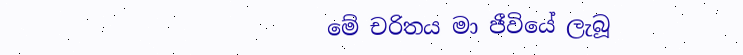මේ චරිතය මා ජීවියේ ලැබූ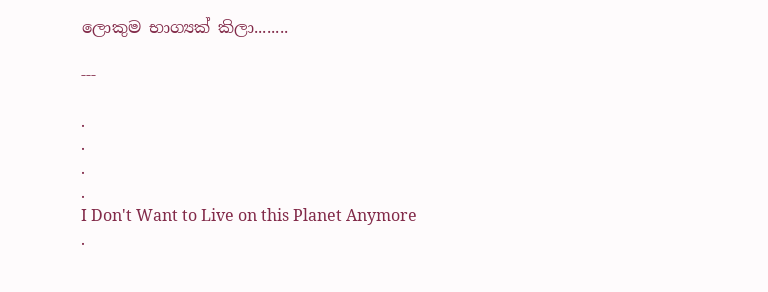ලොකුම භාග්‍යක්‌ කිලා........

---

.
.
.
.
I Don't Want to Live on this Planet Anymore
.